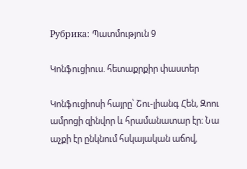Рубрика: Պատմություն 9

Կոնֆուցիուս. հետաքրքիր փաստեր

Կոնֆուցիոսի հայրը՝ Շու-լիանգ Հեն, Զոու ամրոցի զինվոր և հրամանատար էր։ Նա աչքի էր ընկնում հսկայական աճով,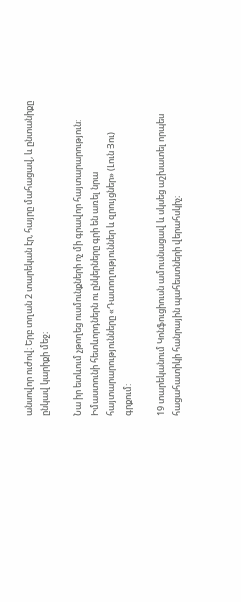անսովոր ուժով։ Երբ տղան 2 տարեկան էր, հայրը մահացավ, և ընտանիքը ընկավ կարիքի մեջ։

Նա իր ետևում չթողեց ուսմունքների ոչ մի գրավոր հայտարարություն: Իմաստունի հետևորդներն ու ընկերները գրի են առել նրա հայտարարությունները «Դատողություններ և զրույցներ» (Լուն Յու) գրքում:

19 տարեկանում Կոնֆուցիուսն ամուսնացավ և սկսեց աշխատել որպես հացահատիկի հանրային պահեստների վերահսկիչ։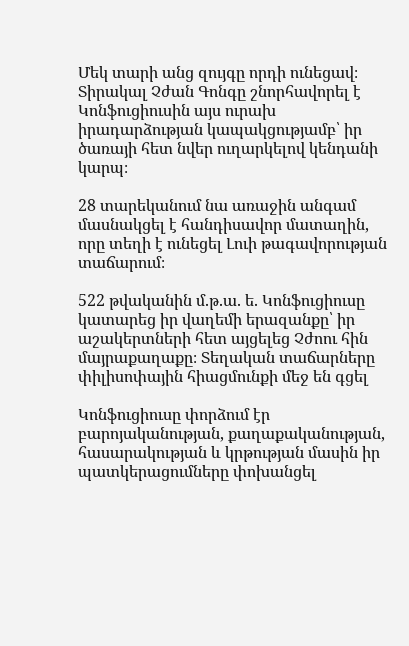Մեկ տարի անց զույգը որդի ունեցավ։ Տիրակալ Չժան Գոնգը շնորհավորել է Կոնֆուցիուսին այս ուրախ իրադարձության կապակցությամբ՝ իր ծառայի հետ նվեր ուղարկելով կենդանի կարպ։

28 տարեկանում նա առաջին անգամ մասնակցել է հանդիսավոր մատաղին, որը տեղի է ունեցել Լուի թագավորության տաճարում։

522 թվականին մ.թ.ա. ե. Կոնֆուցիուսը կատարեց իր վաղեմի երազանքը՝ իր աշակերտների հետ այցելեց Չժոու հին մայրաքաղաքը։ Տեղական տաճարները փիլիսոփային հիացմունքի մեջ են գցել

Կոնֆուցիուսը փորձում էր բարոյականության, քաղաքականության, հասարակության և կրթության մասին իր պատկերացումները փոխանցել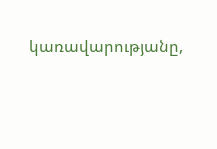կառավարությանը,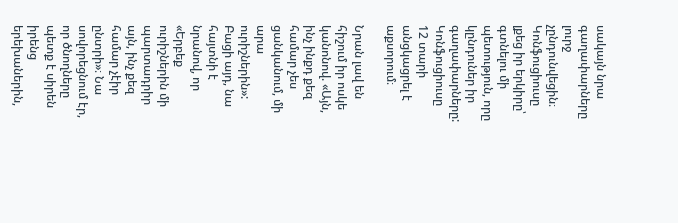սակայն նրա գաղափարները լուրջ չընդունվեցին։ Կոնֆուցիուսը լքեց իր երկիրը՝ գտնելու մի պետություն, որը կընդուներ իր գաղափարները: Կոնֆուցիուսը 12 տարի անցկացրել է աքսորում։

Նրան լավ են հիշում իր ոսկե կանոնով. «Այն, ինչ ինքդ քեզ համար չես ցանկանում, մի արա ուրիշներին»: Բացի այդ, նա հայտնի է նրանով, որ «Երբեք ուրիշներին մի պարտադրիր այն, ինչ քեզ համար չէիր ընտրի»։ Նա սովորեցնում էր, որ ծնողները պետք է սիրեն իրենց երեխաներին,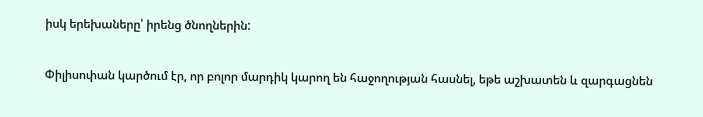իսկ երեխաները՝ իրենց ծնողներին:

Փիլիսոփան կարծում էր, որ բոլոր մարդիկ կարող են հաջողության հասնել, եթե աշխատեն և զարգացնեն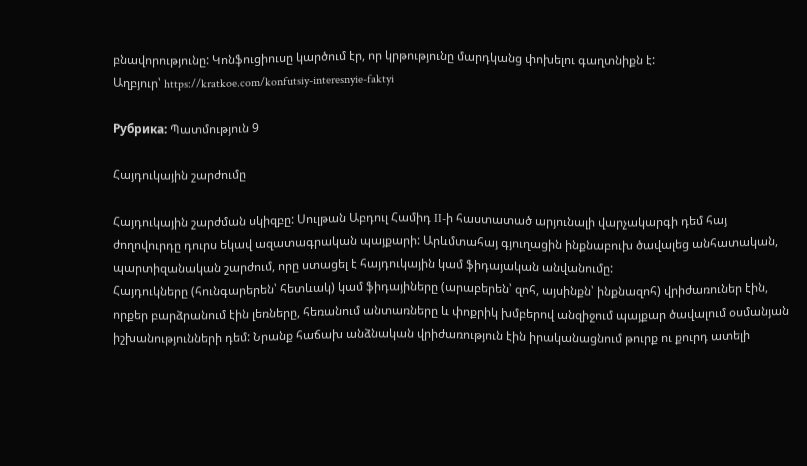բնավորությունը: Կոնֆուցիուսը կարծում էր, որ կրթությունը մարդկանց փոխելու գաղտնիքն է:
Աղբյուր՝ https://kratkoe.com/konfutsiy-interesnyie-faktyi

Рубрика: Պատմություն 9

Հայդուկային շարժումը

Հայդուկային շարժման սկիզբը: Սուլթան Աբդուլ Համիդ II-ի հաստատած արյունալի վարչակարգի դեմ հայ ժողովուրդը դուրս եկավ ազատագրական պայքարի: Արևմտահայ գյուղացին ինքնաբուխ ծավալեց անհատական, պարտիզանական շարժում, որը ստացել է հայդուկային կամ ֆիդայական անվանումը:
Հայդուկները (հունգարերեն՝ հետևակ) կամ ֆիդայիները (արաբերեն՝ զոհ, այսինքն՝ ինքնազոհ) վրիժառուներ էին, որքեր բարձրանում էին լեռները, հեռանում անտառները և փոքրիկ խմբերով անզիջում պայքար ծավալում օսմանյան իշխանությունների դեմ: Նրանք հաճախ անձնական վրիժառություն էին իրականացնում թուրք ու քուրդ ատելի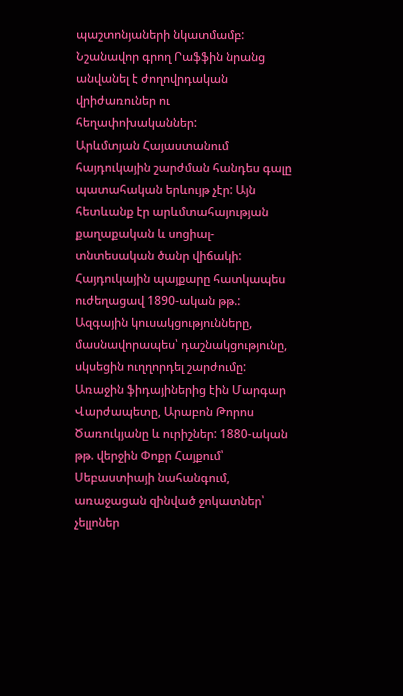պաշտոնյաների նկատմամբ: Նշանավոր գրող Րաֆֆին նրանց անվանել է ժողովրդական վրիժառուներ ու հեղափոխականներ:
Արևմտյան Հայաստանում հայդուկային շարժման հանդես գալը պատահական երևույթ չէր: Այն հետևանք էր արևմտահայության քաղաքական և սոցիալ-տնտեսական ծանր վիճակի: Հայդուկային պայքարը հատկապես ուժեղացավ 1890-ական թթ.: Ազգային կուսակցությունները, մասնավորապես՝ դաշնակցությունը, սկսեցին ուղղորդել շարժումը:
Առաջին ֆիդայիներից էին Մարգար Վարժապետը, Արաբոն Թորոս Ծառուկյանը և ուրիշներ: 1880-ական թթ. վերջին Փոքր Հայքում՝ Սեբաստիայի նահանգում, առաջացան զինված ջոկատներ՝ չելլոներ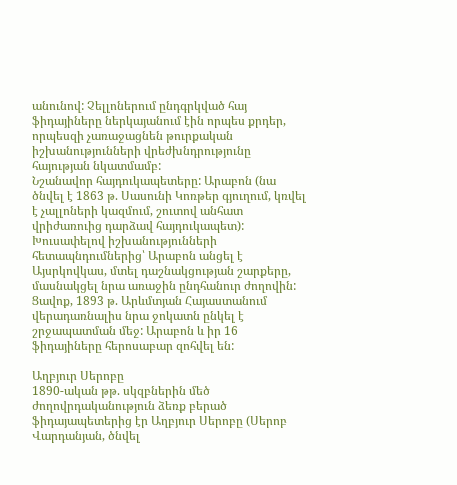անունով: Չելլոներում ընդգրկված հայ ֆիդայիները ներկայանում էին որպես քրդեր, որպեսզի չառաջացնեն թուրքական իշխանությունների վրեժխնդրությունը հայության նկատմամբ:
Նշանավոր հայդուկապետերը: Արաբոն (նա ծնվել է 1863 թ. Սասունի Կոռթեր գյուղում, կռվել է չալլոների կազմում, շուտով անհատ վրիժառուից դարձավ հայդուկապետ):
Խուսափելով իշխանությունների հետապնդումներից՝ Արաբոն անցել է Այսրկովկաս, մտել դաշնակցության շարքերը, մասնակցել նրա առաջին ընդհանուր ժողովին: Ցավոք, 1893 թ. Արևմտյան Հայաստանում վերադառնալիս նրա ջոկատն ընկել է շրջապատման մեջ: Արաբոն և իր 16 ֆիդայիները հերոսաբար զոհվել են:

Աղբյուր Սերոբը
1890-ական թթ. սկզբներին մեծ ժողովրդականություն ձեռք բերած ֆիդայապետերից էր Աղբյուր Սերոբը (Սերոբ Վարդանյան, ծնվել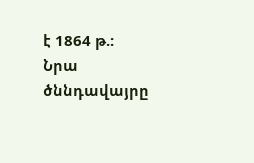է 1864 թ.: Նրա ծննդավայրը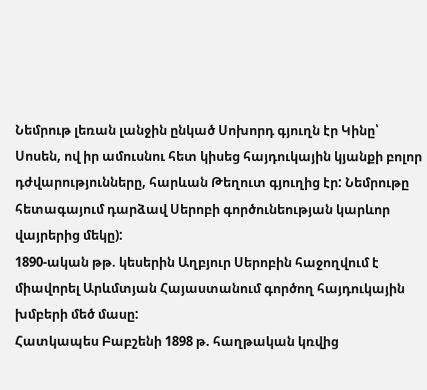Նեմրութ լեռան լանջին ընկած Սոխորդ գյուղն էր Կինը՝ Սոսեն, ով իր ամուսնու հետ կիսեց հայդուկային կյանքի բոլոր դժվարությունները, հարևան Թեղուտ գյուղից էր: Նեմրութը հետագայում դարձավ Սերոբի գործունեության կարևոր վայրերից մեկը):
1890-ական թթ. կեսերին Աղբյուր Սերոբին հաջողվում է միավորել Արևմտյան Հայաստանում գործող հայդուկային խմբերի մեծ մասը:
Հատկապես Բաբշենի 1898 թ. հաղթական կռվից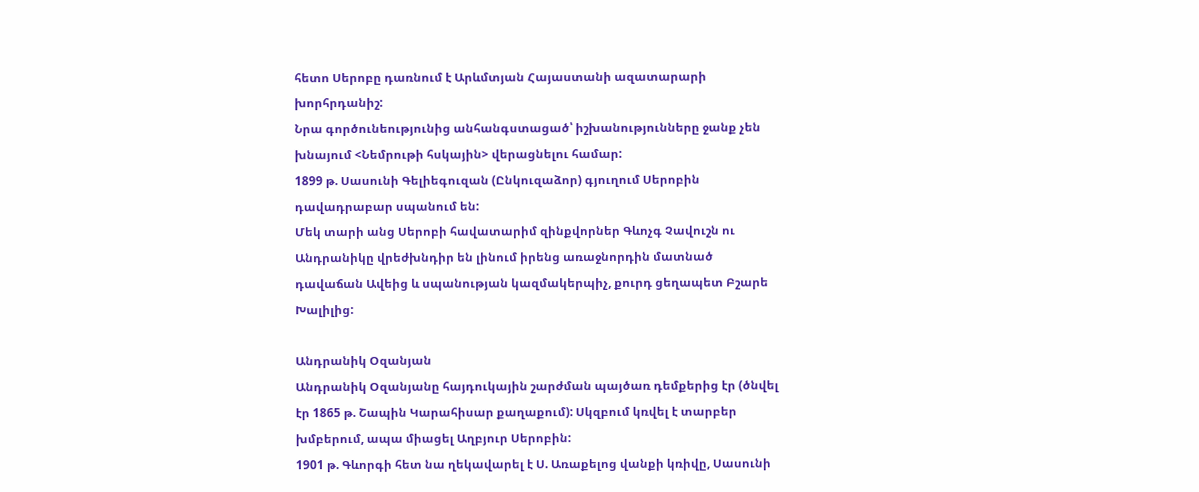հետո Սերոբը դառնում է Արևմտյան Հայաստանի ազատարարի խորհրդանիշ:
Նրա գործունեությունից անհանգստացած՝ իշխանությունները ջանք չեն խնայում <Նեմրութի հսկային> վերացնելու համար:
1899 թ. Սասունի Գելիեգուզան (Ընկուզաձոր) գյուղում Սերոբին դավադրաբար սպանում են:
Մեկ տարի անց Սերոբի հավատարիմ զինքվորներ Գևոչգ Չավուշն ու Անդրանիկը վրեժխնդիր են լինում իրենց առաջնորդին մատնած դավաճան Ավեից և սպանության կազմակերպիչ, քուրդ ցեղապետ Բշարե Խալիլից:

Անդրանիկ Օզանյան
Անդրանիկ Օզանյանը հայդուկային շարժման պայծառ դեմքերից էր (ծնվել էր 1865 թ. Շապին Կարահիսար քաղաքում): Սկզբում կռվել է տարբեր խմբերում, ապա միացել Աղբյուր Սերոբին:
1901 թ. Գևորգի հետ նա ղեկավարել է Ս. Առաքելոց վանքի կռիվը, Սասունի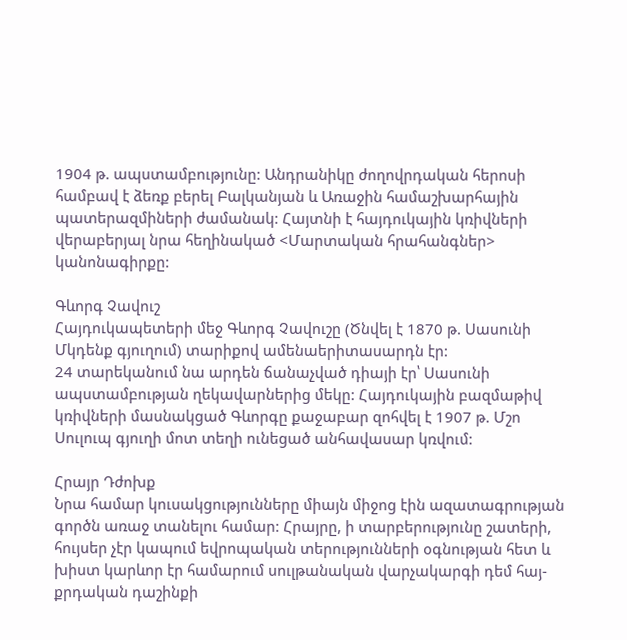1904 թ. ապստամբությունը: Անդրանիկը ժողովրդական հերոսի համբավ է ձեռք բերել Բալկանյան և Առաջին համաշխարհային պատերազմիների ժամանակ: Հայտնի է հայդուկային կռիվների վերաբերյալ նրա հեղինակած <Մարտական հրահանգներ> կանոնագիրքը:

Գևորգ Չավուշ
Հայդուկապետերի մեջ Գևորգ Չավուշը (Ծնվել է 1870 թ. Սասունի Մկդենք գյուղում) տարիքով ամենաերիտասարդն էր:
24 տարեկանում նա արդեն ճանաչված դիայի էր՝ Սասունի ապստամբության ղեկավարներից մեկը: Հայդուկային բազմաթիվ կռիվների մասնակցած Գևորգը քաջաբար զոհվել է 1907 թ. Մշո Սուլուպ գյուղի մոտ տեղի ունեցած անհավասար կռվում:

Հրայր Դժոխք
Նրա համար կուսակցությունները միայն միջոց էին ազատագրության գործն առաջ տանելու համար: Հրայրը, ի տարբերությունը շատերի, հույսեր չէր կապում եվրոպական տերությունների օգնության հետ և խիստ կարևոր էր համարում սուլթանական վարչակարգի դեմ հայ-քրդական դաշինքի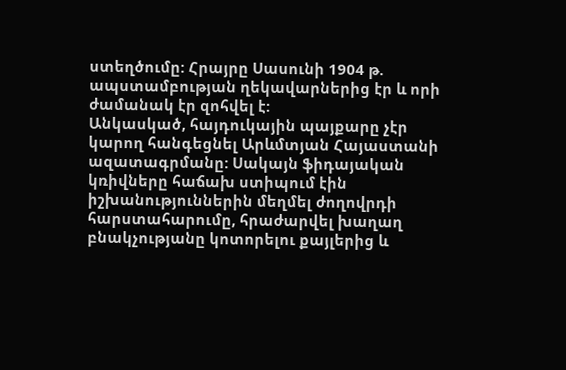ստեղծումը: Հրայրը Սասունի 1904 թ. ապստամբության ղեկավարներից էր և որի ժամանակ էր զոհվել է:
Անկասկած, հայդուկային պայքարը չէր կարող հանգեցնել Արևմտյան Հայաստանի ազատագրմանը: Սակայն ֆիդայական կռիվները հաճախ ստիպում էին իշխանություններին մեղմել ժողովրդի հարստահարումը, հրաժարվել խաղաղ բնակչությանը կոտորելու քայլերից և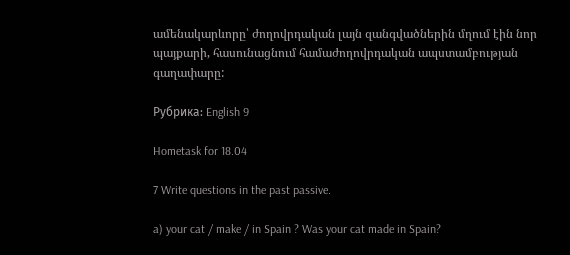ամենակարևորը՝ ժողովրդական լայն զանգվածներին մղում էին նոր պայքարի, հասունացնում համաժողովրդական ապստամբության գաղափարը:

Рубрика: English 9

Hometask for 18.04

7 Write questions in the past passive.

a) your cat / make / in Spain ? Was your cat made in Spain?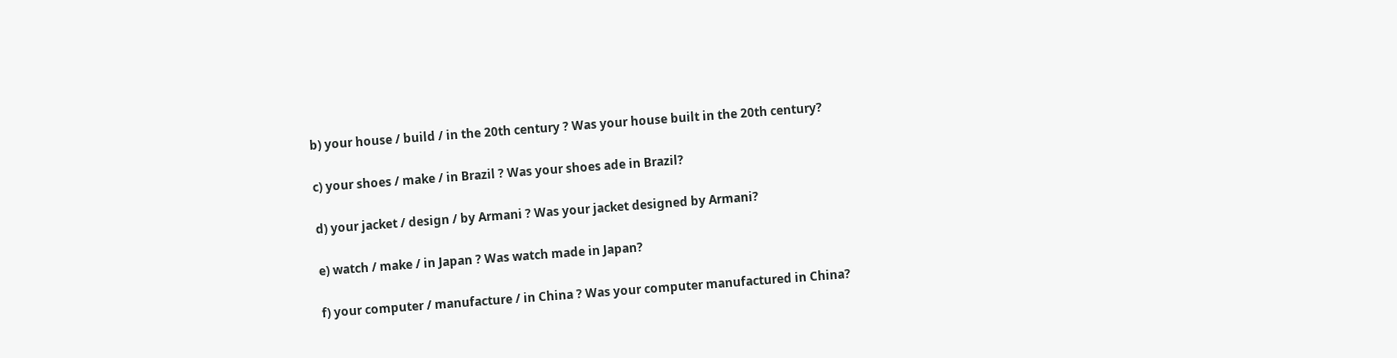b) your house / build / in the 20th century ? Was your house built in the 20th century?

c) your shoes / make / in Brazil ? Was your shoes ade in Brazil?

d) your jacket / design / by Armani ? Was your jacket designed by Armani?

e) watch / make / in Japan ? Was watch made in Japan?

f) your computer / manufacture / in China ? Was your computer manufactured in China?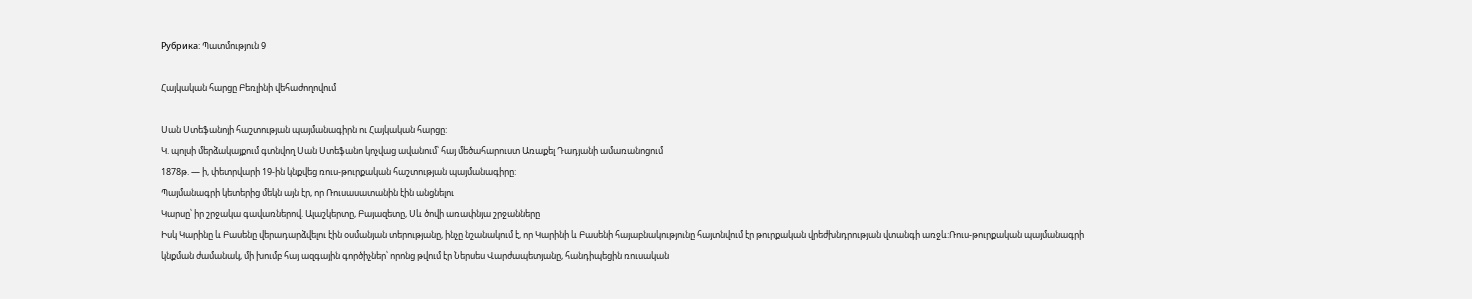Рубрика: Պատմություն 9

Հայկական հարցը Բեռլինի վեհաժողովում

Սան Ստեֆանոյի հաշտության պայմանագիրն ու Հայկական հարցը:
Կ. պոլսի մերձակայքում գտնվող Սան Ստեֆանո կոչվաց ավանում՝ հայ մեծահարուստ Առաքել Դադյանի ամառանոցում
1878թ. — ի, փետրվարի 19-ին կնքվեց ռուս-թուրքական հաշտության պայմանագիրը:
Պայմանագրի կետերից մեկն այն էր, որ Ռուսասատանին էին անցնելու
Կարսը՝ իր շրջակա գավառներով. Ալաշկերտը, Բայազետը, Սև ծովի առափնյա շրջանները
Իսկ Կարինը և Բասենը վերադարձվելու էին օսմանյան տերությանը, ինչը նշանակում է, որ Կարինի և Բասենի հայաբնակությունը հայտնվում էր թուրքական վրեժխնդրության վտանգի առջև:Ռուս-թուրքական պայմանագրի կնքման ժամանակ, մի խումբ հայ ազգային գործիչներ՝ որոնց թվում էր Ներսես Վարժապետյանը, հանդիպեցին ռուսական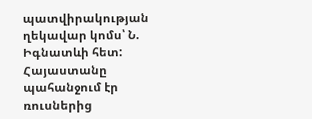պատվիրակության ղեկավար կոմս՝ Ն. Իգնատևի հետ:
Հայաստանը պահանջում էր ռուսներից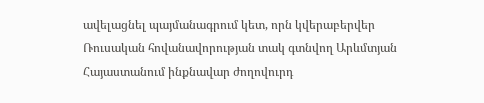ավելացնել պայմանագրում կետ, որն կվերաբերվեր Ռուսական հովանավորության տակ գտնվող Արևմտյան Հայաստանում ինքնավար ժողովուրդ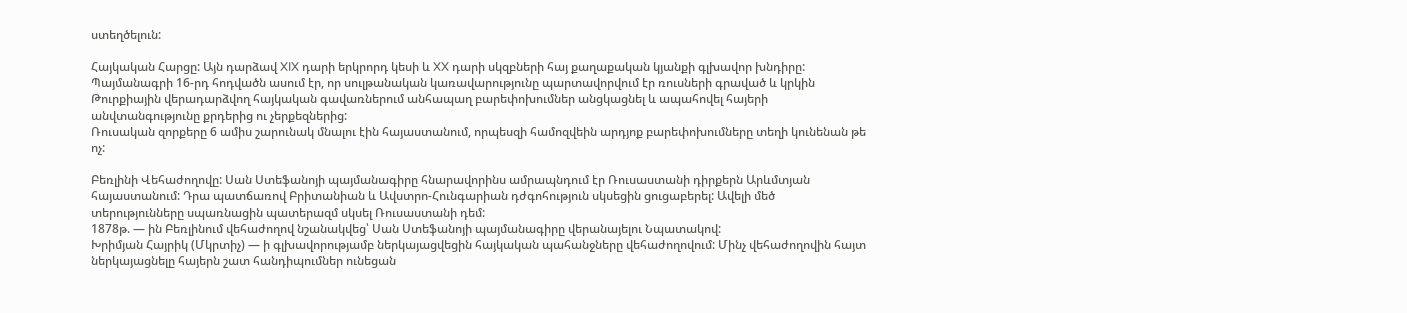ստեղծելուն:

Հայկական Հարցը: Այն դարձավ XIX դարի երկրորդ կեսի և XX դարի սկզբների հայ քաղաքական կյանքի գլխավոր խնդիրը:
Պայմանագրի 16-րդ հոդվածն ասում էր, որ սուլթանական կառավարությունը պարտավորվում էր ռուսների գրաված և կրկին Թուրքիային վերադարձվող հայկական գավառներում անհապաղ բարեփոխումներ անցկացնել և ապահովել հայերի անվտանգությունը քրդերից ու չերքեզներից:
Ռուսական զորքերը 6 ամիս շարունակ մնալու էին հայաստանում, որպեսզի համոզվեին արդյոք բարեփոխումները տեղի կունենան թե ոչ:

Բեռլինի Վեհաժողովը: Սան Ստեֆանոյի պայմանագիրը հնարավորինս ամրապնդում էր Ռուսաստանի դիրքերն Արևմտյան հայաստանում: Դրա պատճառով Բրիտանիան և Ավստրո-Հունգարիան դժգոհություն սկսեցին ցուցաբերել: Ավելի մեծ տերությունները սպառնացին պատերազմ սկսել Ռուսաստանի դեմ:
1878թ. — ին Բեռլինում վեհաժողով նշանակվեց՝ Սան Ստեֆանոյի պայմանագիրը վերանայելու Նպատակով:
Խրիմյան Հայրիկ (Մկրտիչ) — ի գլխավորությամբ ներկայացվեցին հայկական պահանջները վեհաժողովում: Մինչ վեհաժողովին հայտ ներկայացնելը հայերն շատ հանդիպումներ ունեցան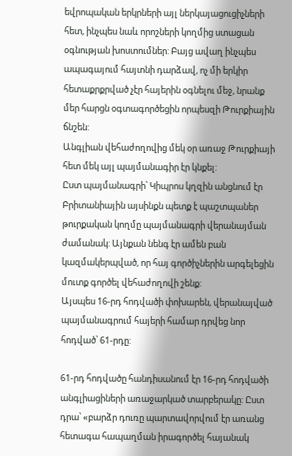եվրոպական երկրների այլ ներկայացուցիչների հետ, ինչպես նաև որոշների կողմից ստացան օգնության խոստումներ: Բայց ավաղ ինչպես ապագայում հայտնի դարձավ, ոչ մի երկիր հետաքրքրված չէր հայերին օգնելու մեջ, նրանք մեր հարցն օգտագործեցին որպեսզի Թուրքիային ճնշեն:
Անգլիան վեհաժողովից մեկ օր առաջ Թուրքիայի հետ մեկ այլ պայմանագիր էր կնքել:
Ըստ պայմանագրի՝ Կիպրոս կղզին անցնում էր Բրիտանիային այսինքն պետք է պաշտպաներ թուրքական կողմը պայմանագրի վերանայման ժամանակ: Այնքան նենգ էր ամեն բան կազմակերպված, որ հայ գործիչներին արգելեցին մուտք գործել վեհաժողովի շենք:
Այսպես 16-րդ հոդվածի փոխարեն, վերանայված պայմանագրում հայերի համար դրվեց նոր հոդված՝ 61-րդը:

61-րդ հոդվածը հանդիսանում էր 16-րդ հոդվածի անգլիացիների առաջարկած տարբերակը: Ըստ դրա՝ «բարձր դուռը պարտավորվում էր առանց հետագա հապաղման իրագործել հայանակ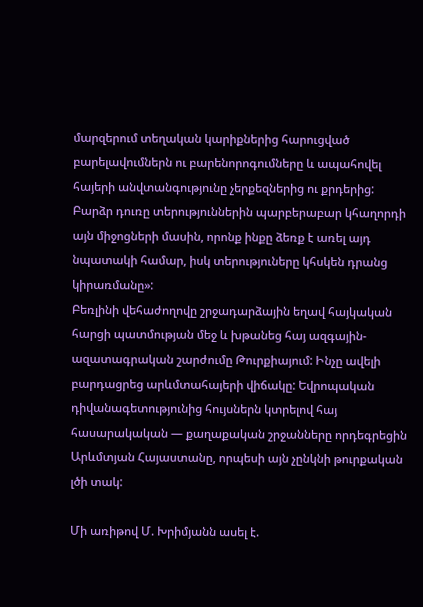մարզերում տեղական կարիքներից հարուցված բարելավումներն ու բարենորոգումները և ապահովել հայերի անվտանգությունը չերքեզներից ու քրդերից: Բարձր դուռը տերություններին պարբերաբար կհաղորդի այն միջոցների մասին, որոնք ինքը ձեռք է առել այդ նպատակի համար, իսկ տերություները կհսկեն դրանց կիրառմանը»:
Բեռլինի վեհաժողովը շրջադարձային եղավ հայկական հարցի պատմության մեջ և խթանեց հայ ազգային-ազատագրական շարժումը Թուրքիայում: Ինչը ավելի բարդացրեց արևմտահայերի վիճակը: Եվրոպական դիվանագետությունից հույսներն կտրելով հայ հասարակական — քաղաքական շրջանները որդեգրեցին Արևմտյան Հայաստանը, որպեսի այն չընկնի թուրքական լծի տակ:

Մի առիթով Մ. Խրիմյանն ասել է.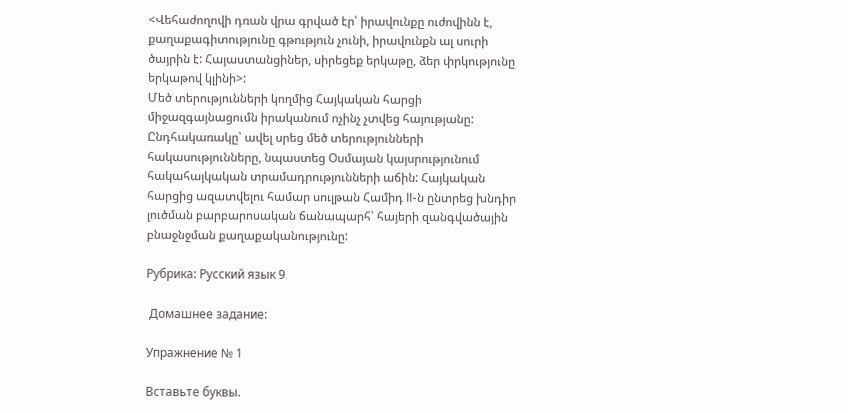<Վեհաժողովի դռան վրա գրված էր՝ իրավունքը ուժովինն է, քաղաքագիտությունը գթություն չունի, իրավունքն ալ սուրի ծայրին է: Հայաստանցիներ, սիրեցեք երկաթը, ձեր փրկությունը երկաթով կլինի>:
Մեծ տերությունների կողմից Հայկական հարցի միջազգայնացումն իրականում ոչինչ չտվեց հայությանը: Ընդհակառակը՝ ավել սրեց մեծ տերությունների հակասությունները, նպաստեց Օսմայան կայսրությունում հակահայկական տրամադրությունների աճին: Հայկական հարցից ազատվելու համար սուլթան Համիդ II-ն ընտրեց խնդիր լուծման բարբարոսական ճանապարհ՝ հայերի զանգվածային բնաջնջման քաղաքականությունը:

Рубрика: Русский язык 9

 Домашнее задание:

Упражнение № 1

Вставьте буквы.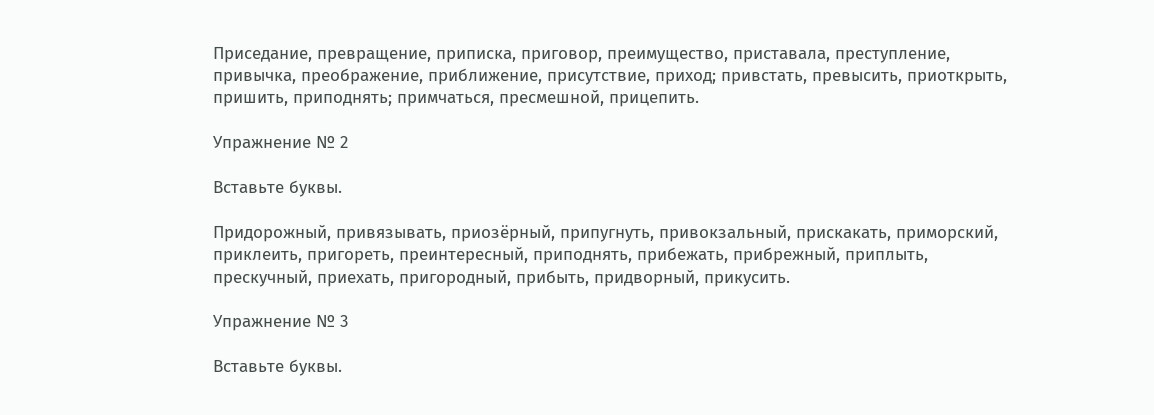Приседание, превращение, приписка, приговор, преимущество, приставала, преступление, привычка, преображение, приближение, присутствие, приход; привстать, превысить, приоткрыть, пришить, приподнять; примчаться, пресмешной, прицепить.

Упражнение № 2

Вставьте буквы.

Придорожный, привязывать, приозёрный, припугнуть, привокзальный, прискакать, приморский, приклеить, пригореть, преинтересный, приподнять, прибежать, прибрежный, приплыть, прескучный, приехать, пригородный, прибыть, придворный, прикусить.

Упражнение № 3

Вставьте буквы.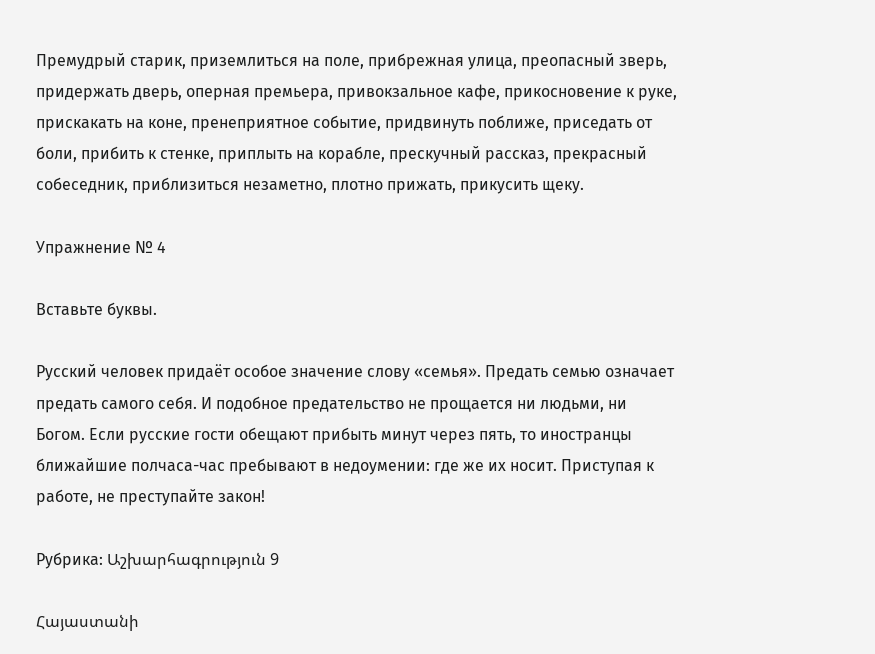Премудрый старик, приземлиться на поле, прибрежная улица, преопасный зверь, придержать дверь, оперная премьера, привокзальное кафе, прикосновение к руке, прискакать на коне, пренеприятное событие, придвинуть поближе, приседать от боли, прибить к стенке, приплыть на корабле, прескучный рассказ, прекрасный собеседник, приблизиться незаметно, плотно прижать, прикусить щеку.

Упражнение № 4

Вставьте буквы.

Русский человек придаёт особое значение слову «семья». Предать семью означает предать самого себя. И подобное предательство не прощается ни людьми, ни Богом. Если русские гости обещают прибыть минут через пять, то иностранцы ближайшие полчаса-час пребывают в недоумении: где же их носит. Приступая к работе, не преступайте закон!

Рубрика: Աշխարհագրություն 9

Հայաստանի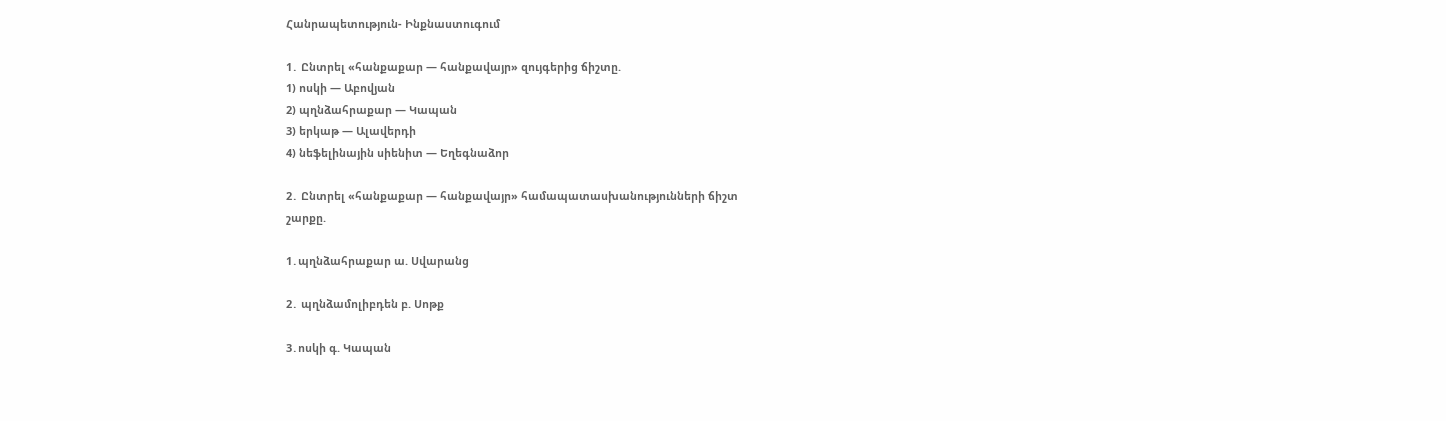Հանրապետություն- Ինքնաստուգում

1․ Ընտրել «հանքաքար — հանքավայր» զույգերից ճիշտը.
1) ոսկի — Աբովյան
2) պղնձահրաքար — Կապան
3) երկաթ — Ալավերդի
4) նեֆելինային սիենիտ — Եղեգնաձոր

2․ Ընտրել «հանքաքար — հանքավայր» համապատասխանությունների ճիշտ
շարքը.

1․պղնձահրաքար ա. Սվարանց

2․ պղնձամոլիբդեն բ. Սոթք

3․ոսկի գ. Կապան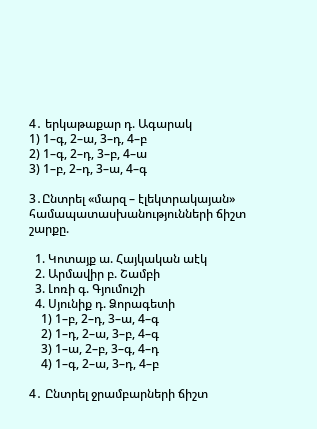4․ երկաթաքար դ. Ագարակ
1) 1–գ, 2–ա, 3–դ, 4–բ
2) 1–գ, 2–դ, 3–բ, 4–ա
3) 1–բ, 2–դ, 3–ա, 4–գ

3․Ընտրել «մարզ – էլեկտրակայան» համապատասխանությունների ճիշտ
շարքը.

  1. Կոտայք ա. Հայկական աէկ
  2. Արմավիր բ. Շամբի
  3. Լոռի գ. Գյումուշի
  4. Սյունիք դ. Ձորագետի
    1) 1–բ, 2–դ, 3–ա, 4–գ
    2) 1–դ, 2–ա, 3–բ, 4–գ
    3) 1–ա, 2–բ, 3–գ, 4–դ
    4) 1–գ, 2–ա, 3–դ, 4–բ

4․ Ընտրել ջրամբարների ճիշտ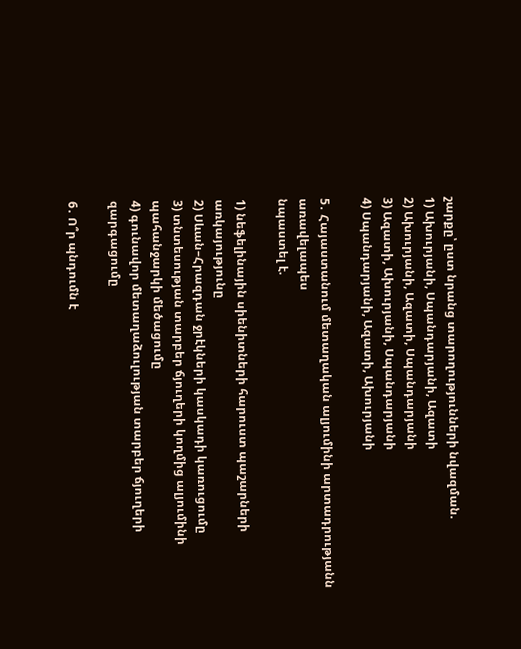շարքը՝ ըստ նրանց տարողությունների նվազման.
1) Ախուրյանի, Սպանդարյանի, Ազատի
2) Ախուրյանի, Ազատի, Սպանդարյանի
3) Ազատի, Ախուրյանի, Սպանդարյանի
4) Սպանդարյանի, Ազատի, Ախուրյանի

5․ Հայաստանում մետաղական ալյումինի արտադրությանն առավելապես
նպաստել է.

1) նեֆելինային սիենիտների հարուստ պաշարների առկայությունը
2) Սևան–Հրազդան ջրէկների կասկադի կառուցումը
3) տնտեսության տարբեր ճյուղերի կողմից ալյումինի պահանջարկի մեծացումը
4) գունավոր մետաղաձուլության տարբեր ճյուղերի զարգացումը

6․ Ո՞ր պնդումն է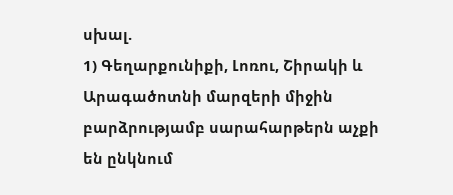սխալ.
1) Գեղարքունիքի, Լոռու, Շիրակի և Արագածոտնի մարզերի միջին բարձրությամբ սարահարթերն աչքի են ընկնում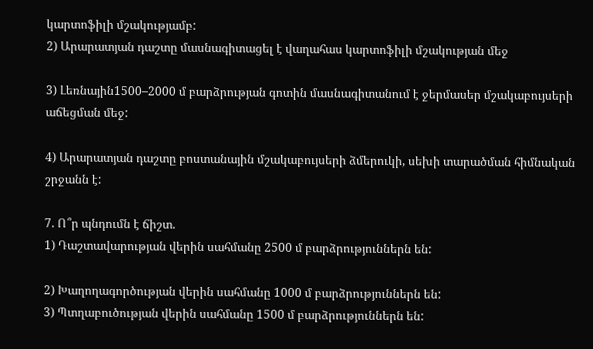կարտոֆիլի մշակությամբ:
2) Արարատյան դաշտը մասնագիտացել է վաղահաս կարտոֆիլի մշակության մեջ

3) Լեռնային1500–2000 մ բարձրության գոտին մասնագիտանում է ջերմասեր մշակաբույսերի աճեցման մեջ:

4) Արարատյան դաշտը բոստանային մշակաբույսերի ձմերուկի, սեխի տարածման հիմնական շրջանն է:

7. Ո՞ր պնդումն է ճիշտ.
1) Դաշտավարության վերին սահմանը 2500 մ բարձրություններն են:

2) Խաղողագործության վերին սահմանը 1000 մ բարձրություններն են:
3) Պտղաբուծության վերին սահմանը 1500 մ բարձրություններն են: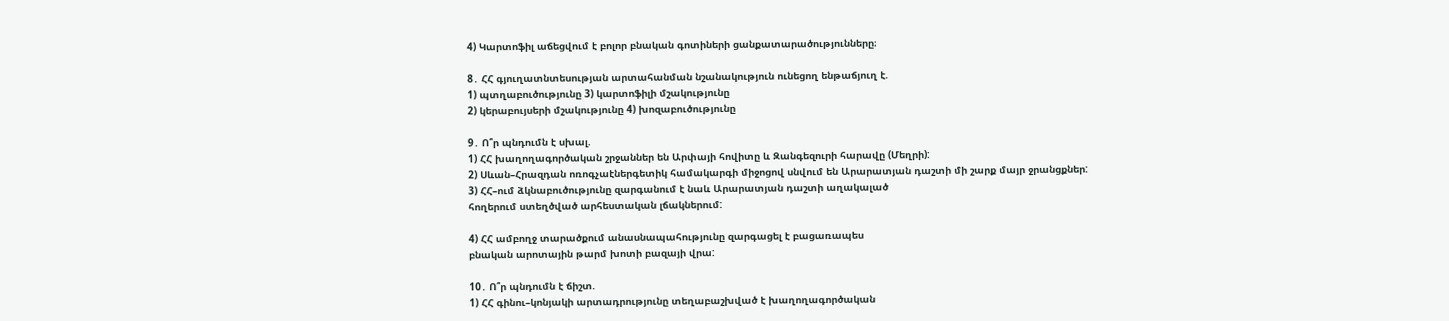4) Կարտոֆիլ աճեցվում է բոլոր բնական գոտիների ցանքատարածությունները։

8․ ՀՀ գյուղատնտեսության արտահանման նշանակություն ունեցող ենթաճյուղ է.
1) պտղաբուծությունը 3) կարտոֆիլի մշակությունը
2) կերաբույսերի մշակությունը 4) խոզաբուծությունը

9․ Ո՞ր պնդումն է սխալ.
1) ՀՀ խաղողագործական շրջաններ են Արփայի հովիտը և Զանգեզուրի հարավը (Մեղրի):
2) Սևան–Հրազդան ոռոգչաէներգետիկ համակարգի միջոցով սնվում են Արարատյան դաշտի մի շարք մայր ջրանցքներ:
3) ՀՀ–ում ձկնաբուծությունը զարգանում է նաև Արարատյան դաշտի աղակալած
հողերում ստեղծված արհեստական լճակներում:

4) ՀՀ ամբողջ տարածքում անասնապահությունը զարգացել է բացառապես
բնական արոտային թարմ խոտի բազայի վրա:

10․ Ո՞ր պնդումն է ճիշտ.
1) ՀՀ գինու–կոնյակի արտադրությունը տեղաբաշխված է խաղողագործական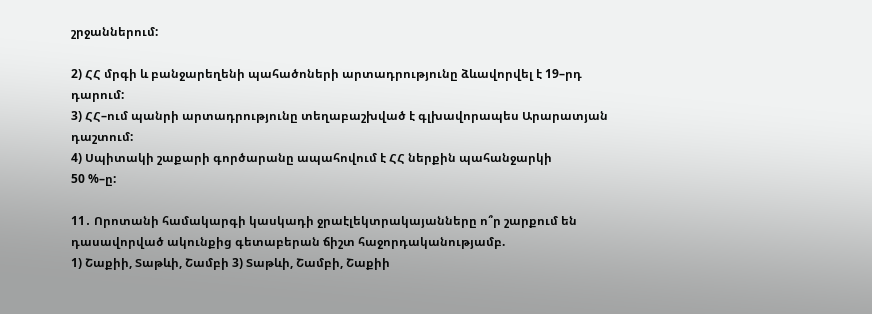շրջաններում:

2) ՀՀ մրգի և բանջարեղենի պահածոների արտադրությունը ձևավորվել է 19–րդ
դարում:
3) ՀՀ–ում պանրի արտադրությունը տեղաբաշխված է գլխավորապես Արարատյան դաշտում:
4) Սպիտակի շաքարի գործարանը ապահովում է ՀՀ ներքին պահանջարկի
50 %–ը:

11․ Որոտանի համակարգի կասկադի ջրաէլեկտրակայանները ո՞ր շարքում են
դասավորված ակունքից գետաբերան ճիշտ հաջորդականությամբ.
1) Շաքիի, Տաթևի, Շամբի 3) Տաթևի, Շամբի, Շաքիի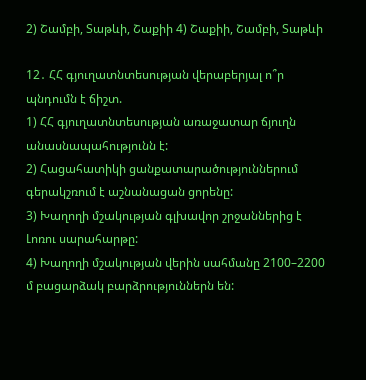2) Շամբի, Տաթևի, Շաքիի 4) Շաքիի, Շամբի, Տաթևի

12․ ՀՀ գյուղատնտեսության վերաբերյալ ո՞ր պնդումն է ճիշտ.
1) ՀՀ գյուղատնտեսության առաջատար ճյուղն անասնապահությունն է:
2) Հացահատիկի ցանքատարածություններում գերակշռում է աշնանացան ցորենը:
3) Խաղողի մշակության գլխավոր շրջաններից է Լոռու սարահարթը:
4) Խաղողի մշակության վերին սահմանը 2100–2200 մ բացարձակ բարձրություններն են: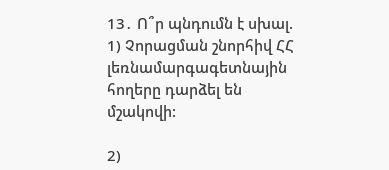13․ Ո՞ր պնդումն է սխալ.
1) Չորացման շնորհիվ ՀՀ լեռնամարգագետնային հողերը դարձել են մշակովի:

2)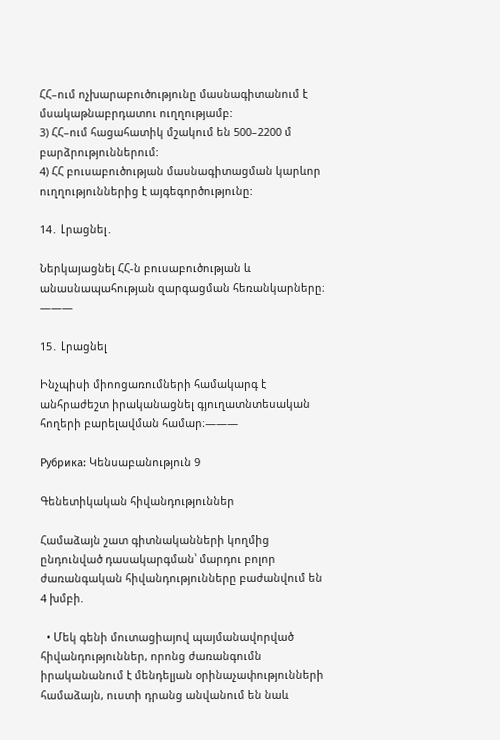ՀՀ–ում ոչխարաբուծությունը մասնագիտանում է մսակաթնաբրդատու ուղղությամբ:
3) ՀՀ–ում հացահատիկ մշակում են 500–2200 մ բարձրություններում:
4) ՀՀ բուսաբուծության մասնագիտացման կարևոր ուղղություններից է այգեգործությունը:

14․ Լրացնել․

Ներկայացնել ՀՀ-ն բուսաբուծության և անասնապահության զարգացման հեռանկարները։ ———

15․ Լրացնել

Ինչպիսի միոոցառումների համակարգ է անհրաժեշտ իրականացնել գյուղատնտեսական հողերի բարելավման համար։———

Рубрика: Կենսաբանություն 9

Գենետիկական հիվանդություններ

Համաձայն շատ գիտնականների կողմից ընդունված դասակարգման՝ մարդու բոլոր ժառանգական հիվանդությունները բաժանվում են 4 խմբի.

  • Մեկ գենի մուտացիայով պայմանավորված հիվանդություններ, որոնց ժառանգումն իրականանում է մենդելյան օրինաչափությունների համաձայն, ուստի դրանց անվանում են նաև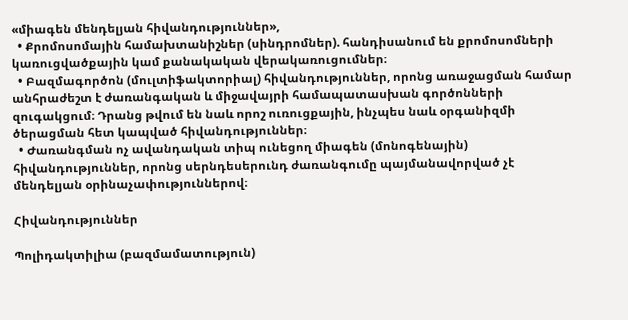«միագեն մենդելյան հիվանդություններ»,
  • Քրոմոսոմային համախտանիշներ (սինդրոմներ). հանդիսանում են քրոմոսոմների կառուցվածքային կամ քանակական վերակառուցումներ։
  • Բազմագործոն (մուլտիֆակտորիալ) հիվանդություններ, որոնց առաջացման համար անհրաժեշտ է ժառանգական և միջավայրի համապատասխան գործոնների զուգակցում։ Դրանց թվում են նաև որոշ ուռուցքային, ինչպես նաև օրգանիզմի ծերացման հետ կապված հիվանդություններ։
  • Ժառանգման ոչ ավանդական տիպ ունեցող միագեն (մոնոգենային) հիվանդություններ, որոնց սերնդեսերունդ ժառանգումը պայմանավորված չէ մենդելյան օրինաչափություններով։

Հիվանդություններ

Պոլիդակտիլիա (բազմամատություն)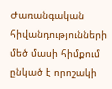Ժառանգական հիվանդությունների մեծ մասի հիմքում ընկած է որոշակի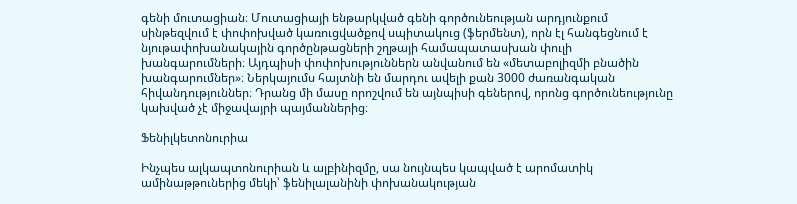գենի մուտացիան։ Մուտացիայի ենթարկված գենի գործունեության արդյունքում սինթեզվում է փոփոխված կառուցվածքով սպիտակուց (ֆերմենտ), որն էլ հանգեցնում է նյութափոխանակային գործընթացների շղթայի համապատասխան փուլի խանգարումների։ Այդպիսի փոփոխություններն անվանում են «մետաբոլիզմի բնածին խանգարումներ»։ Ներկայումս հայտնի են մարդու ավելի քան 3000 ժառանգական հիվանդություններ։ Դրանց մի մասը որոշվում են այնպիսի գեներով, որոնց գործունեությունը կախված չէ միջավայրի պայմաններից։

Ֆենիլկետոնուրիա

Ինչպես ալկապտոնուրիան և ալբինիզմը, սա նույնպես կապված է արոմատիկ ամինաթթուներից մեկի՝ ֆենիլալանինի փոխանակության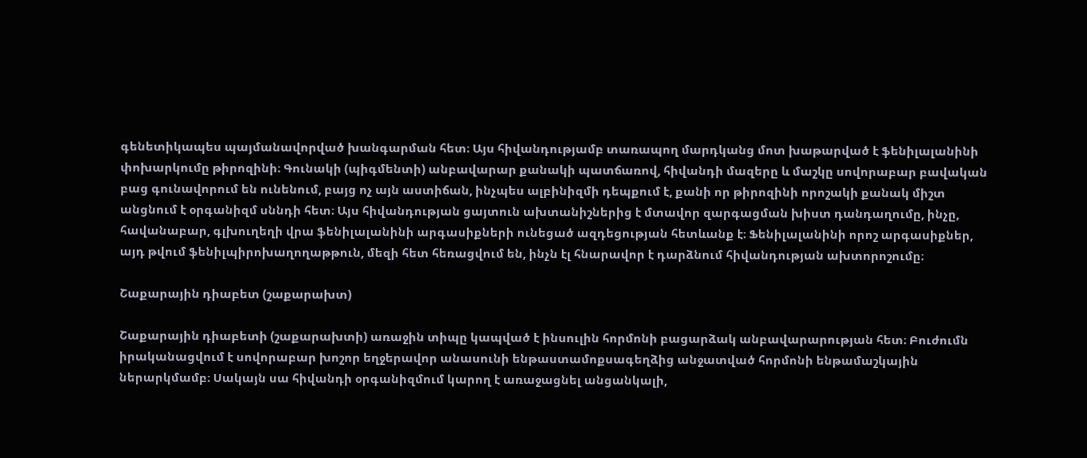գենետիկապես պայմանավորված խանգարման հետ։ Այս հիվանդությամբ տառապող մարդկանց մոտ խաթարված է ֆենիլալանինի փոխարկումը թիրոզինի։ Գունակի (պիգմենտի) անբավարար քանակի պատճառով, հիվանդի մազերը և մաշկը սովորաբար բավական բաց գունավորում են ունենում, բայց ոչ այն աստիճան, ինչպես ալբինիզմի դեպքում է, քանի որ թիրոզինի որոշակի քանակ միշտ անցնում է օրգանիզմ սննդի հետ։ Այս հիվանդության ցայտուն ախտանիշներից է մտավոր զարգացման խիստ դանդաղումը, ինչը, հավանաբար, գլխուղեղի վրա ֆենիլալանինի արգասիքների ունեցած ազդեցության հետևանք է։ Ֆենիլալանինի որոշ արգասիքներ, այդ թվում ֆենիլպիրոխաղողաթթուն, մեզի հետ հեռացվում են, ինչն էլ հնարավոր է դարձնում հիվանդության ախտորոշումը։

Շաքարային դիաբետ (շաքարախտ)

Շաքարային դիաբետի (շաքարախտի) առաջին տիպը կապված է ինսուլին հորմոնի բացարձակ անբավարարության հետ։ Բուժումն իրականացվում է սովորաբար խոշոր եղջերավոր անասունի ենթաստամոքսագեղձից անջատված հորմոնի ենթամաշկային ներարկմամբ։ Սակայն սա հիվանդի օրգանիզմում կարող է առաջացնել անցանկալի,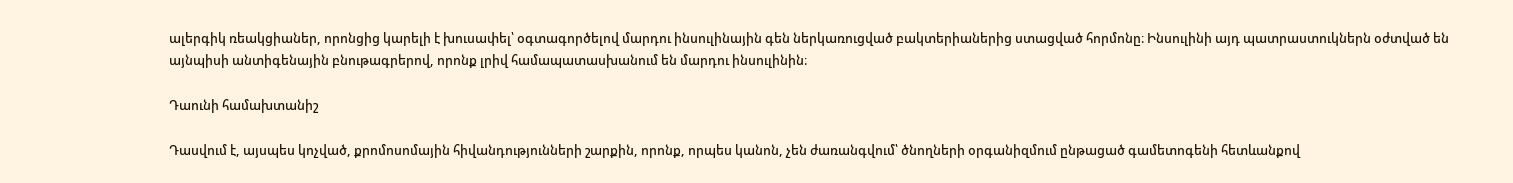ալերգիկ ռեակցիաներ, որոնցից կարելի է խուսափել՝ օգտագործելով մարդու ինսուլինային գեն ներկառուցված բակտերիաներից ստացված հորմոնը։ Ինսուլինի այդ պատրաստուկներն օժտված են այնպիսի անտիգենային բնութագրերով, որոնք լրիվ համապատասխանում են մարդու ինսուլինին։

Դաունի համախտանիշ

Դասվում է, այսպես կոչված, քրոմոսոմային հիվանդությունների շարքին, որոնք, որպես կանոն, չեն ժառանգվում՝ ծնողների օրգանիզմում ընթացած գամետոգենի հետևանքով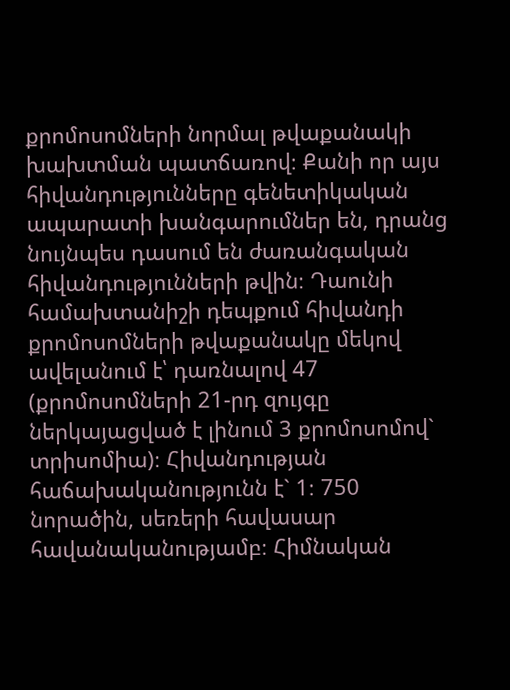քրոմոսոմների նորմալ թվաքանակի խախտման պատճառով։ Քանի որ այս հիվանդությունները գենետիկական ապարատի խանգարումներ են, դրանց նույնպես դասում են ժառանգական հիվանդությունների թվին։ Դաունի համախտանիշի դեպքում հիվանդի քրոմոսոմների թվաքանակը մեկով ավելանում է՝ դառնալով 47 (քրոմոսոմների 21-րդ զույգը ներկայացված է լինում 3 քրոմոսոմով` տրիսոմիա)։ Հիվանդության հաճախականությունն է` 1։ 750 նորածին, սեռերի հավասար հավանականությամբ։ Հիմնական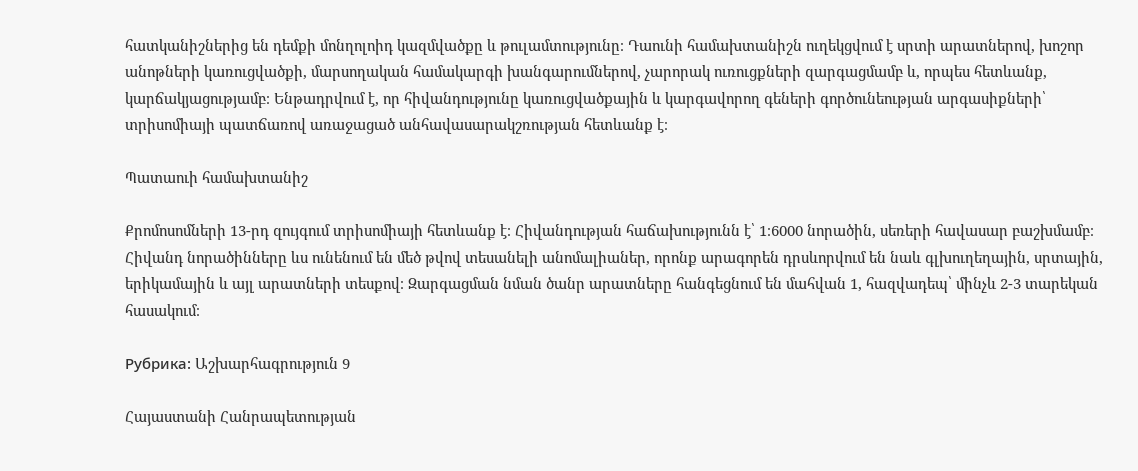հատկանիշներից են դեմքի մոնղոլոիդ կազմվածքը և թուլամտությունը։ Դաունի համախտանիշն ուղեկցվում է սրտի արատներով, խոշոր անոթների կառուցվածքի, մարսողական համակարգի խանգարումներով, չարորակ ուռուցքների զարգացմամբ և, որպես հետևանք, կարճակյացությամբ։ Ենթադրվում է, որ հիվանդությունը կառուցվածքային և կարգավորող գեների գործունեության արգասիքների՝ տրիսոմիայի պատճառով առաջացած անհավասարակշռության հետևանք է։

Պատաուի համախտանիշ

Քրոմոսոմների 13-րդ զույգում տրիսոմիայի հետևանք է։ Հիվանդության հաճախությունն է՝ 1։6000 նորածին, սեռերի հավասար բաշխմամբ։ Հիվանդ նորածինները ևս ունենում են մեծ թվով տեսանելի անոմալիաներ, որոնք արագորեն դրսևորվում են նաև գլխուղեղային, սրտային, երիկամային և այլ արատների տեսքով։ Զարգացման նման ծանր արատները հանգեցնում են մահվան 1, հազվադեպ՝ մինչև 2-3 տարեկան հասակում։

Рубрика: Աշխարհագրություն 9

Հայաստանի Հանրապետության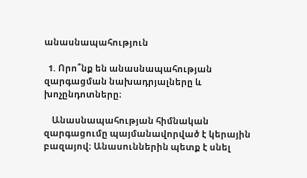անասնապահություն

  1. Որո՞նք են անասնապահության զարգացման նախադրյալները և խոչընդոտները։

    Անասնապահության հիմնական զարգացումը պայմանավորված է կերային բազայով։ Անասուններին պետք է սնել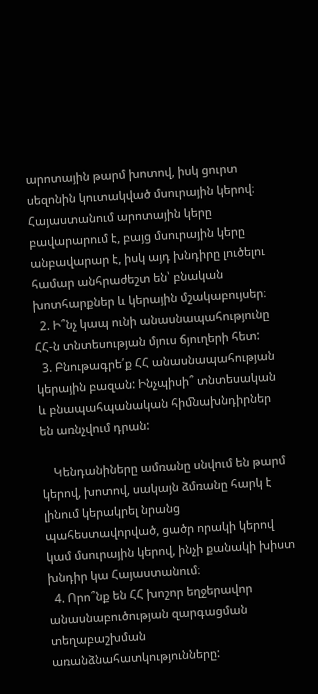արոտային թարմ խոտով, իսկ ցուրտ սեզոնին կուտակված մսուրային կերով։ Հայաստանում արոտային կերը բավարարում է, բայց մսուրային կերը անբավարար է, իսկ այդ խնդիրը լուծելու համար անհրաժեշտ են՝ բնական խոտհարքներ և կերային մշակաբույսեր։
  2. Ի՞նչ կապ ունի անասնապահությունը ՀՀ-ն տնտեսության մյուս ճյուղերի հետ:
  3. Բնութագրե՛ք ՀՀ անասնապահության կերային բազան: Ինչպիսի՞ տնտեսական և բնապահպանական հիﬓախնդիրներ են առնչվում դրան:

    Կենդանիները ամռանը սնվում են թարմ կերով, խոտով, սակայն ձմռանը հարկ է լինում կերակրել նրանց պահեստավորված, ցածր որակի կերով կամ մսուրային կերով, ինչի քանակի խիստ խնդիր կա Հայաստանում։
  4. Որո՞նք են ՀՀ խոշոր եղջերավոր անասնաբուծության զարգացման տեղաբաշխման առանձնահատկությունները: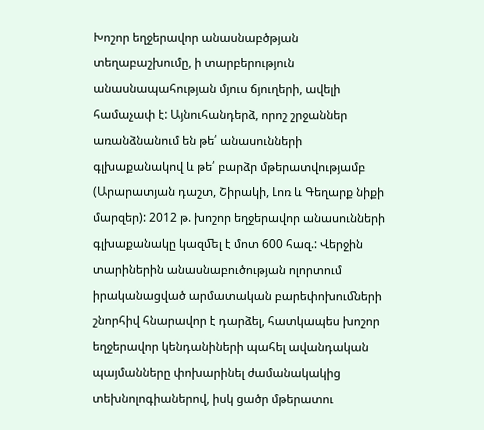Խոշոր եղջերավոր անասնաբծթյան տեղաբաշխումը, ի տարբերություն անասնապահության մյուս ճյուղերի, ավելի համաչափ է: Այնուհանդերձ, որոշ շրջաններ առանձնանում են թե՛ անասունների գլխաքանակով և թե՛ բարձր մթերատվությամբ (Արարատյան դաշտ, Շիրակի, Լոռ և Գեղարք նիքի մարզեր): 2012 թ. խոշոր եղջերավոր անասունների գլխաքանակը կազﬔլ է մոտ 600 հազ.: Վերջին տարիներին անասնաբուծության ոլորտում իրականացված արմատական բարեփոխուﬓերի շնորհիվ հնարավոր է դարձել, հատկապես խոշոր եղջերավոր կենդանիների պահել ավանդական պայմանները փոխարինել ժամանակակից տեխնոլոգիաներով, իսկ ցածր մթերատու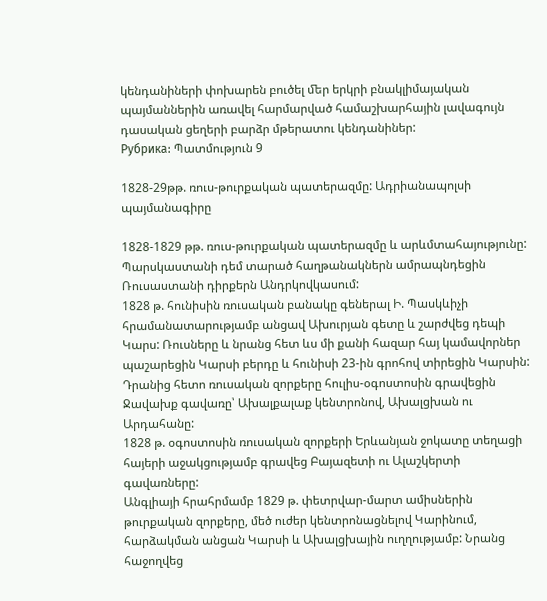կենդանիների փոխարեն բուծել ﬔր երկրի բնակլիմայական պայմաններին առավել հարմարված համաշխարհային լավագույն դասական ցեղերի բարձր մթերատու կենդանիներ:
Рубрика: Պատմություն 9

1828-29թթ. ռուս-թուրքական պատերազմը: Ադրիանապոլսի պայմանագիրը

1828-1829 թթ. ռուս-թուրքական պատերազմը և արևմտահայությունը: Պարսկաստանի դեմ տարած հաղթանակներն ամրապնդեցին Ռուսաստանի դիրքերն Անդրկովկասում:
1828 թ. հունիսին ռուսական բանակը գեներալ Ի. Պասկևիչի հրամանատարությամբ անցավ Ախուրյան գետը և շարժվեց դեպի Կարս: Ռուսները և նրանց հետ ևս մի քանի հազար հայ կամավորներ պաշարեցին Կարսի բերդը և հունիսի 23-ին գրոհով տիրեցին Կարսին:
Դրանից հետո ռուսական զորքերը հուլիս-օգոստոսին գրավեցին Ջավախք գավառը՝ Ախալքալաք կենտրոնով, Ախալցխան ու Արդահանը:
1828 թ. օգոստոսին ռուսական զորքերի Երևանյան ջոկատը տեղացի հայերի աջակցությամբ գրավեց Բայազետի ու Ալաշկերտի գավառները:
Անգլիայի հրահրմամբ 1829 թ. փետրվար-մարտ ամիսներին թուրքական զորքերը, մեծ ուժեր կենտրոնացնելով Կարինում, հարձակման անցան Կարսի և Ախալցխային ուղղությամբ: Նրանց հաջողվեց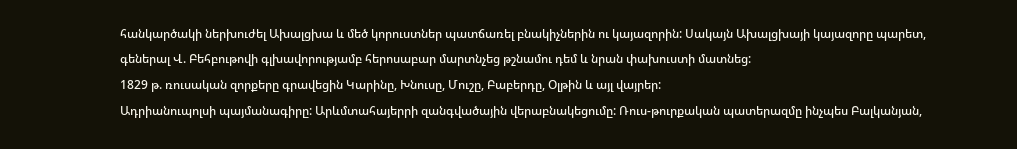հանկարծակի ներխուժել Ախալցխա և մեծ կորուստներ պատճառել բնակիչներին ու կայազորին: Սակայն Ախալցխայի կայազորը պարետ, գեներալ Վ. Բեհբութովի գլխավորությամբ հերոսաբար մարտնչեց թշնամու դեմ և նրան փախուստի մատնեց:
1829 թ. ռուսական զորքերը գրավեցին Կարինը, Խնուսը, Մուշը, Բաբերդը, Օլթին և այլ վայրեր:
Ադրիանուպոլսի պայմանագիրը: Արևմտահայերրի զանգվածային վերաբնակեցումը: Ռուս-թուրքական պատերազմը ինչպես Բալկանյան,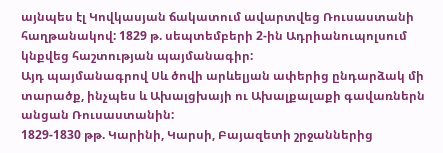այնպես էլ Կովկասյան ճակատում ավարտվեց Ռուսաստանի հաղթանակով: 1829 թ. սեպտեմբերի 2-ին Ադրիանուպոլսում կնքվեց հաշտության պայմանագիր:
Այդ պայմանագրով Սև ծովի արևելյան ափերից ընդարձակ մի տարածք, ինչպես և Ախալցխայի ու Ախալքալաքի գավառներն անցան Ռուսաստանին:
1829-1830 թթ. Կարինի, Կարսի, Բայազետի շրջաններից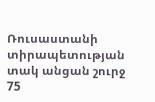Ռուսաստանի տիրապետության տակ անցան շուրջ 75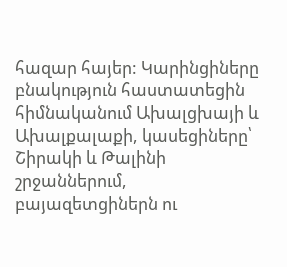հազար հայեր: Կարինցիները բնակություն հաստատեցին հիմնականում Ախալցխայի և Ախալքալաքի, կասեցիները՝ Շիրակի և Թալինի շրջաններում, բայազետցիներն ու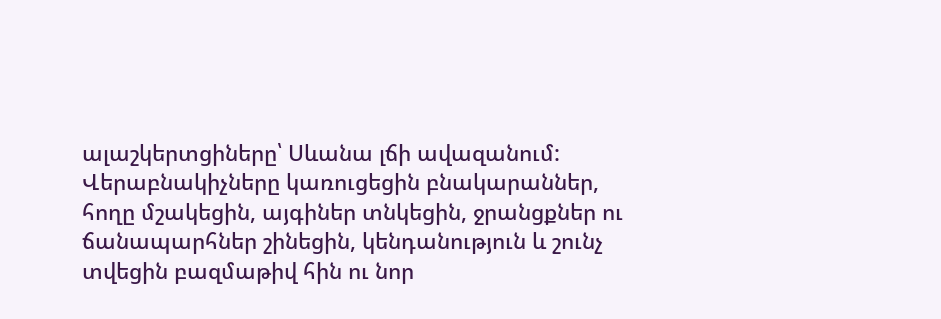ալաշկերտցիները՝ Սևանա լճի ավազանում:
Վերաբնակիչները կառուցեցին բնակարաններ, հողը մշակեցին, այգիներ տնկեցին, ջրանցքներ ու ճանապարհներ շինեցին, կենդանություն և շունչ տվեցին բազմաթիվ հին ու նոր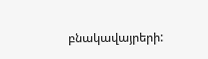բնակավայրերի: